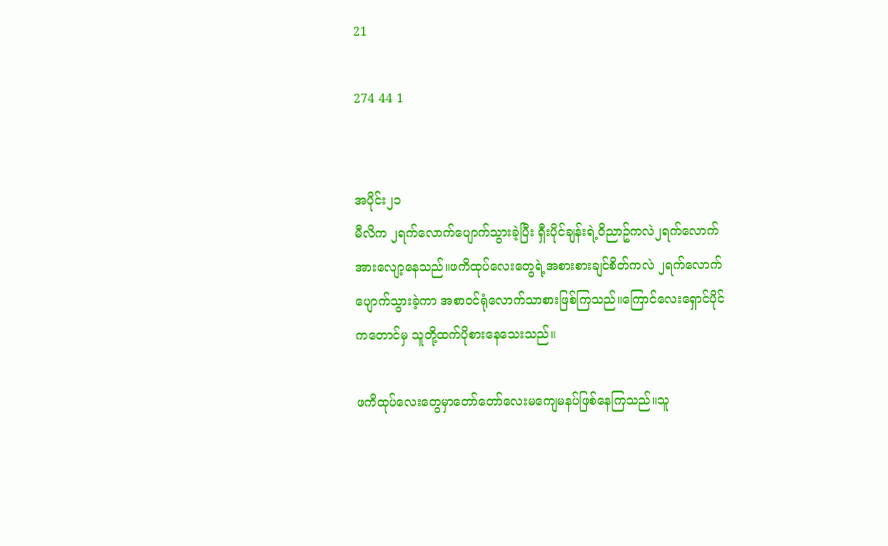21

274 44 1


အပိုင်း၂၁
မီလိက ၂ရက်လောက်ပျောက်သွားခဲ့ပြီး ရှီးပိုင်ချန်းရဲ့ဝိညာဥ်ကလဲ၂ရက်လောက်အားလျော့နေသည်။ဖကိထုပ်လေးတွေရဲ့အစားစားချင်စိတ်ကလဲ ၂ရက်လောက်ပျောက်သွားခဲ့ကာ အစာဝင်ရုံလောက်သာစားဖြစ်ကြသည်။ကြောင်လေးရှောင်ပိုင်ကတောင်မှ သူတို့ထက်ပိုစားနေသေးသည်။

ဖကိထုပ်လေးတွေမှာတော်တော်လေးမကျေမနပ်ဖြစ်နေကြသည်။သူ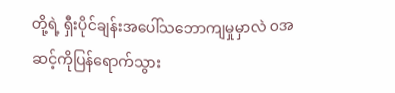တို့ရဲ့ ရှီးပိုင်ချန်းအပေါ်သဘောကျမှုမှာလဲ ၀အဆင့်ကိုပြန်ရောက်သွား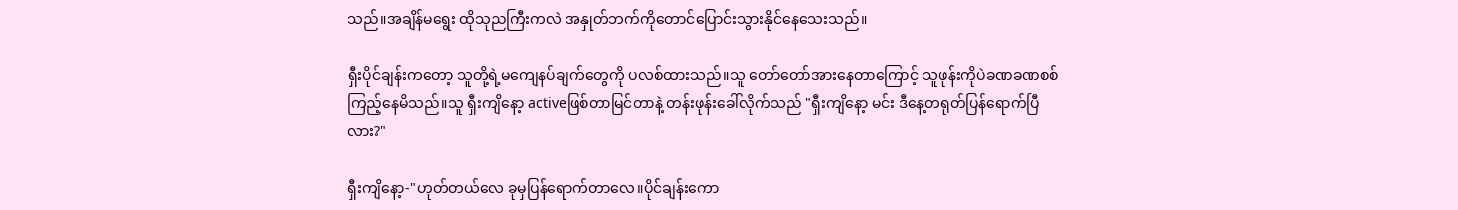သည်။အချိန်မရွေး ထိုသုညကြီးကလဲ အနှုတ်ဘက်ကိုတောင်ပြောင်းသွားနိုင်နေသေးသည်။

ရှီးပိုင်ချန်းကတော့ သူတို့ရဲ့မကျေနပ်ချက်တွေကို ပလစ်ထားသည်။သူ တော်တော်အားနေတာကြောင့် သူဖုန်းကိုပဲခဏခဏစစ်ကြည့်နေမိသည်။သူ ရှီးကျိနော့ activeဖြစ်တာမြင်တာနဲ့ တန်းဖုန်းခေါ်လိုက်သည် "ရှီးကျိနော့ မင်း ဒီနေ့တရုတ်ပြန်ရောက်ပြီလား?"

ရှီးကျိနော့-"ဟုတ်တယ်လေ ခုမှပြန်ရောက်တာလေ။ပိုင်ချန်းကော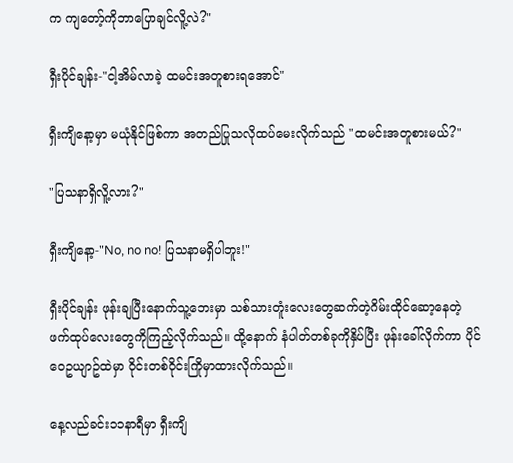က ကျတော့်ကိုဘာပြောချင်လိူ့လဲ?"

ရှီးပိုင်ချန်း-"ငါ့အိမ်လာခဲ့ ထမင်းအတူစားရအောင်"

ရှီးကျိနော့မှာ မယုံနိုင်ဖြစ်ကာ အတည်ပြုသလိုထပ်မေးလိုက်သည် "ထမင်းအတူစားမယ်?"

"ပြသနာရှိလိူ့လား?"

ရှီးကျိနော့-"No, no no! ပြသနာမရှိပါဘူး!"

ရှီးပိုင်ချန်း ဖုန်းချပြီးနောက်သူ့ဘေးမှာ သစ်သားတူံးလေးတွေဆက်တဲ့ဂိမ်းထိုင်ဆော့နေတဲ့  ဖက်ထုပ်လေးတွေကိုကြည့်လိုက်သည်။ ထို့နောက် နံပါတ်တစ်ခုကိုနှိပ်ပြီး ဖုန်းခေါ်လိုက်ကာ ပိုင်ဝေဥယျာဥ်ထဲမှာ ဝိုင်းတစ်ဝိုင်းကြိုမှာထားလိုက်သည်။

နေ့လည်ခင်း၁၁နာရီမှာ ရှီးကျိ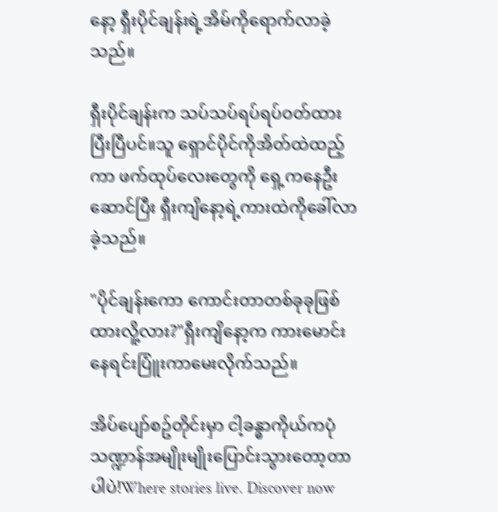နော့ ရှီးပိုင်ချန်းရဲ့အိမ်ကိုရောက်လာခဲ့သည်။

ရှီးပိုင်ချန်းက သပ်သပ်ရပ်ရပ်ဝတ်ထားပြီးပြီပင်။သူ ရှောင်ပိုင်ကိုအိတ်ထဲထည့်ကာ ဖက်ထုပ်လေးတွေကို ရှေ့ကနေဦးဆောင်ပြီး ရှီးကျိနော့ရဲ့ကားထဲကိုခေါ်လာခဲ့သည်။

"ပိုင်ချန်းကော ကောင်းတာတစ်ခုခုဖြစ်ထားလိူ့လား?"ရှီးကျိနော့က ကားမောင်းနေရင်းပြူံးကာမေးလိုက်သည်။

အိပ်ပျော်စဥ်တိုင်းမှာ ငါ့ခန္ဓာကိုယ်ကပုံသဏ္ဍာန်အမျိုးမျိုးပြောင်းသွားတော့တာပါပဲ!Where stories live. Discover now